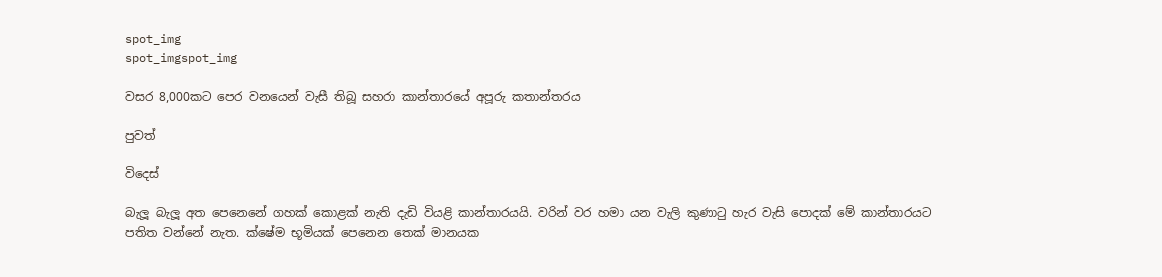spot_img
spot_imgspot_img

වසර 8,000කට පෙර වනයෙන් වැසී තිබූ සහරා කාන්තාරයේ අපූරු කතාන්තරය

පුවත්

විදෙස්

බැලූ බැලූ අත පෙනෙනේ ගහක් කොළක් නැති දැඩි වියළි කාන්තාරයයි. වරින් වර හමා යන වැලි කුණාටු හැර වැසි පොදක් මේ කාන්තාරයට පතිත වන්නේ නැත. ක්ෂේම භූමියක් පෙනෙන තෙක් මානයක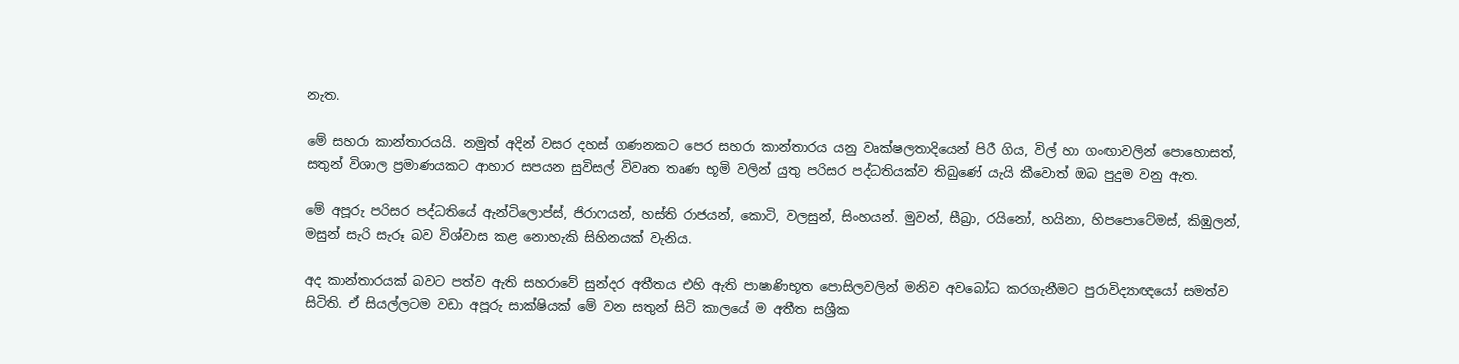නැත.

මේ සහරා කාන්තාරයයි. නමුත් අදින් වසර දහස් ගණනකට පෙර සහරා කාන්තාරය යනු වෘක්ෂලතාදියෙන් පිරී ගිය, විල් හා ගංඟාවලින් පොහොසත්, සතුන් විශාල ප්‍රමාණයකට ආහාර සපයන සුවිසල් විවෘත තෘණ භූමි වලින් යුතු පරිසර පද්ධතියක්ව තිබුණේ යැයි කීවොත් ඔබ පුදුම වනු ඇත.

මේ අපූරු පරිසර පද්ධතියේ ඇන්ටිලොප්ස්, ජිරාෆයන්, හස්ති රාජයන්, කොටි, වලසුන්, සිංහයන්. මුවන්, සීබ්‍රා, රයිනෝ, හයිනා, හිපපොටේමස්, කිඹුලන්, මසුන් සැරි සැරූ බව විශ්වාස කළ නොහැකි සිහිනයක් වැනිය.

අද කාන්තාරයක් බවට පත්ව ඇති සහරාවේ සුන්දර අතීතය එහි ඇති පාෂාණිභූත පොසිලවලින් මනිව අවබෝධ කරගැනීමට පුරාවිද්‍යාඥයෝ සමත්ව සිටිති. ඒ සියල්ලටම වඩා අපූරු සාක්ෂියක් මේ වන සතුන් සිටි කාලයේ ම අතීත සශ්‍රීක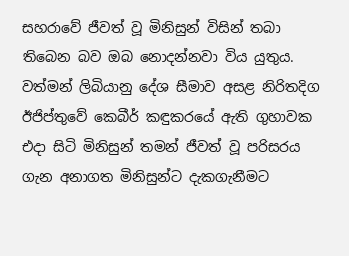සහරාවේ ජීවත් වූ මිනිසුන් විසින් තබා තිබෙන බව ඔබ නොදන්නවා විය යුතුය. වත්මන් ලිබියානු දේශ සීමාව අසළ නිරිතදිග ඊජිප්තුවේ කෙබීර් කඳුකරයේ ඇති ගුහාවක එදා සිටි මිනිසුන් තමන් ජීවත් වූ පරිසරය ගැන අනාගත මිනිසුන්ට දැකගැනීමට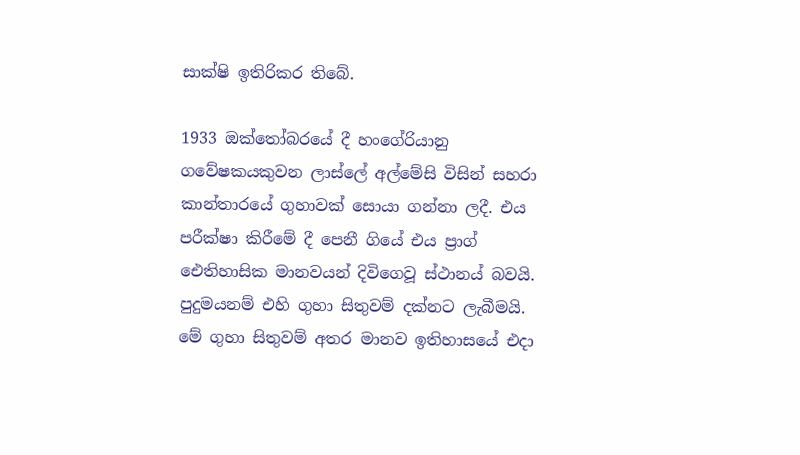සාක්ෂි ඉතිරිකර තිබේ.

1933 ඔක්තෝබරයේ දී හංගේරියානු ගවේෂකයකුවන ලාස්ලේ අල්මේසි විසින් සහරා කාන්තාරයේ ගුහාවක් සොයා ගන්නා ලදී. එය පරීක්ෂා කිරීමේ දී පෙනී ගියේ එය ප්‍රාග් ඓතිහාසික මානවයන් දිවිගෙවූ ස්ථානය් බවයි. පුදුමයනම් එහි ගුහා සිතුවම් දක්නට ලැබීමයි. මේ ගුහා සිතුවම් අතර මානව ඉතිහාසයේ එදා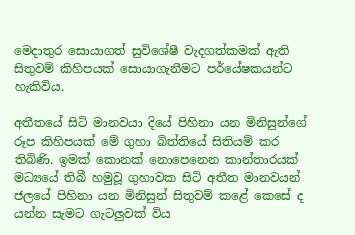මෙදාතුර සොයාගත් සුවිශේෂී වැදගත්කමක් ඇති සිතුවම් කිහිපයක් සොයාගැනීමට පර්යේෂකයන්ට හැකිවිය.

අතීතයේ සිටි මානවයා දියේ පිහිනා යන මිනිසුන්ගේ රූප කිහිපයක් මේ ගුහා බිත්තියේ සිතියම් කර තිබිණි. ඉමක් කොනක් නොපෙනෙන කාන්තාරයක් මධ්‍යයේ තිබී හමුවූ ගුහාවක සිටි අතීත මානවයන් ජලයේ පිහිනා යන මිනිසුන් සිතුවම් කළේ කෙසේ ද යන්න සැමට ගැටලුවක් විය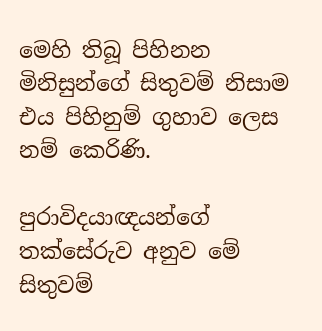මෙහි තිබූ පිහිනන මිනිසුන්ගේ සිතුවම් නිසාම එය පිහිනුම් ගුහාව ලෙස නම් කෙරිණි.

පුරාවිදයාඥයන්ගේ තක්සේරුව අනුව මේ සිතුවම්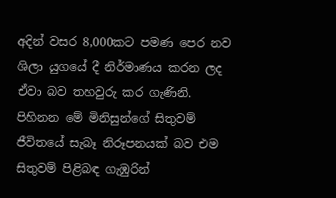අදින් වසර 8,000කට පමණ පෙර නව ශිලා යුගයේ දී නිර්මාණය කරන ලද ඒවා බව තහවුරු කර ගැණිනි. පිහිනන මේ මිනිසුන්ගේ සිතුවම් ජීවිතයේ සැබෑ නිරූපනයක් බව එම සිතුවම් පිළිබඳ ගැඹුරින්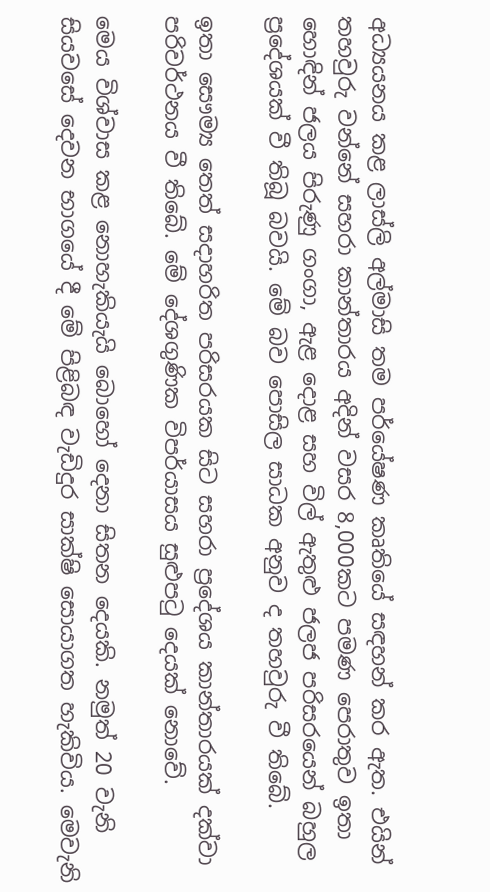අධ්‍යයනය කළ ලාස්ලි අල්මාසි තම පර්යේෂණ කෘතියේ සඳහන් කර ඇත. එයින් තහවුරු වන්නේ සහරා කාන්තාරය අදින් වසර 8,000කට පමණ පෙරාතුව ඉතා හොඳින් ජලය පිරුණු ගංගා, ඇළ දොළ සහ විල් ඇතුළු ජලජ පරිසරයෙන් බහුල ප්‍රදේශයක් වී තිබූ බවයි. මේ බව පොසිල සාධක අනුව ද තහවුරු වී තිබේ.

ඉතා සෞම්‍ය තෙත් සදාහරිත පරිසරයක සිට සහරා ප්‍රදේශය කාන්තාරයක් දක්වා පරිවර්ථනය වී තිබේ. මේ දේශගුණික විපර්යාසය සුළුපටු දෙයක් නොවේ.

මෙය විශ්වාස කළ නොහැකියැයි බොහෝ දෙනා සිතන දෙයකි. නමුත් 20 වැනි සියවසේ දෙවන භාගයේ දී මේ පිළිබඳ වැඩිදුර සාක්ෂි සොයාගත හැකිවිය. මෙවැනි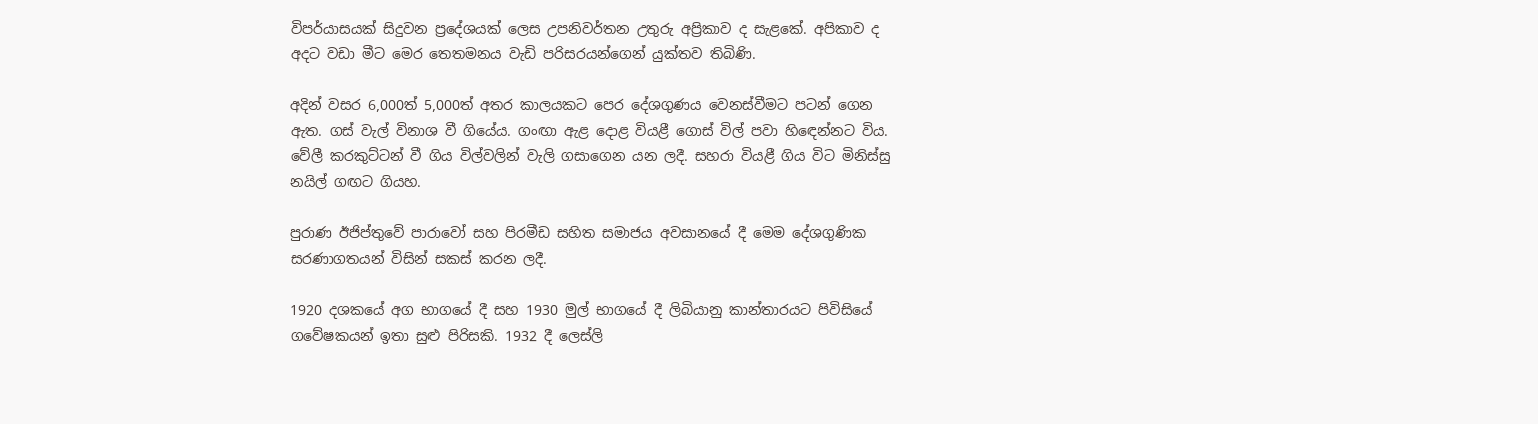විපර්යාසයක් සිදුවන ප්‍රදේශයක් ලෙස උපනිවර්තන උතුරු අප්‍රිකාව ද සැළකේ. අපිකාව ද අදට වඩා මීට මෙර තෙතමනය වැඩි පරිසරයන්ගෙන් යුක්තව තිබිණි.

අදින් වසර 6,000ත් 5,000ත් අතර කාලයකට පෙර දේශගුණය වෙනස්වීමට පටන් ගෙන ඇත. ගස් වැල් විනාශ වී ගියේය. ගංඟා ඇළ දොළ වියළී ගොස් විල් පවා හි‍‍ඳෙන්නට විය. වේලී කරකුට්ටන් වී ගිය විල්වලින් වැලි ගසාගෙන යන ලදී. සහරා වියළී ගිය විට මිනිස්සු නයිල් ගඟට ගියහ.

පුරාණ ඊජිප්තුවේ පාරාවෝ සහ පිරමීඩ සහිත සමාජය අවසානයේ දී මෙම දේශගුණික සරණාගතයන් විසින් සකස් කරන ලදී.

1920 දශකයේ අග භාගයේ දී සහ 1930 මුල් භාගයේ දී ලිබියානු කාන්තාරයට පිවිසියේ ගවේෂකයන් ඉතා සුළු පිරිසකි. 1932 දී ලෙස්ලි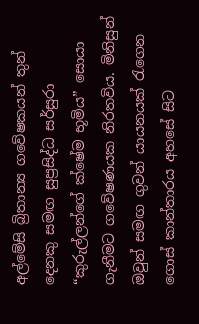අල්මේසි බ්‍රිතාන්‍ය ගවේෂකයන් තුන් දෙනකු සමඟ සුප්‍රසිද්ධ සර්සුරා “කුරුල්ලන්ගේ ක්ෂේම භූමිය” සොයා ගැනීමට ගවේෂණයක නිරතවිය. මිනිසුන් ඔවුන් සමඟ ගුවන් යායනයක් රැගෙන ගොස් කාන්තාරය අහසේ සිට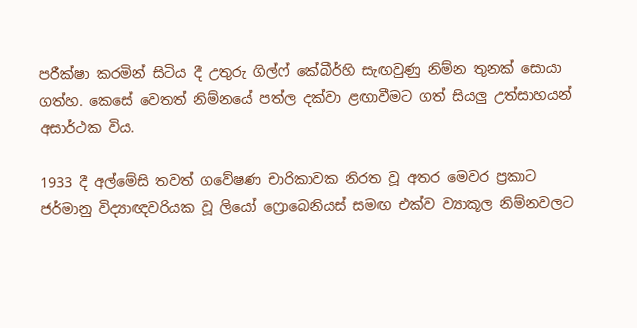පරීක්ෂා කරමින් සිටිය දී උතුරු ගිල්ෆ් කේබීර්හි සැඟවුණු නිම්න තුනක් සොයා ගත්හ. කෙසේ වෙතත් නිම්නයේ පත්ල දක්වා ළඟාවීමට ගත් සියලු උත්සාහයන් අසාර්ථක විය.

1933 දී අල්මේසි තවත් ගවේෂණ චාරිකාවක නිරත වූ අතර මෙවර ප්‍රකාට ජර්මානු විද්‍යාඥවරියක වූ ලියෝ ෆ්‍රොබෙනියස් සමඟ එක්ව ව්‍යාකූල නිම්නවලට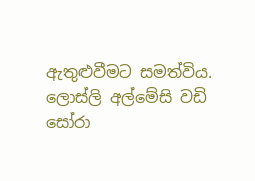ඇතුළුවීමට සමත්විය. ලොස්ලි අල්මේසි වඩි සෝරා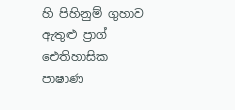හි පිහිනුම් ගුහාව ඇතුළු ප්‍රාග් ඓතිහාසික පාෂාණ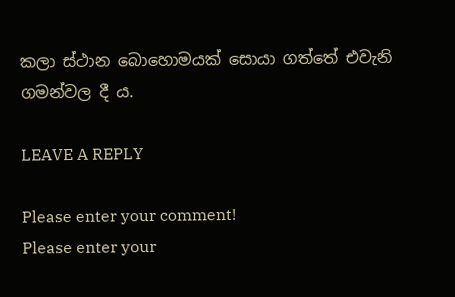කලා ස්ථාන බොහොමයක් සොයා ගත්තේ එවැනි ගමන්වල දී ය.

LEAVE A REPLY

Please enter your comment!
Please enter your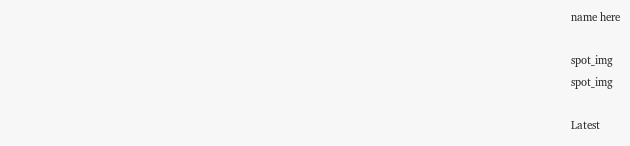name here

spot_img
spot_img

Latest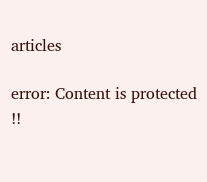articles

error: Content is protected !!